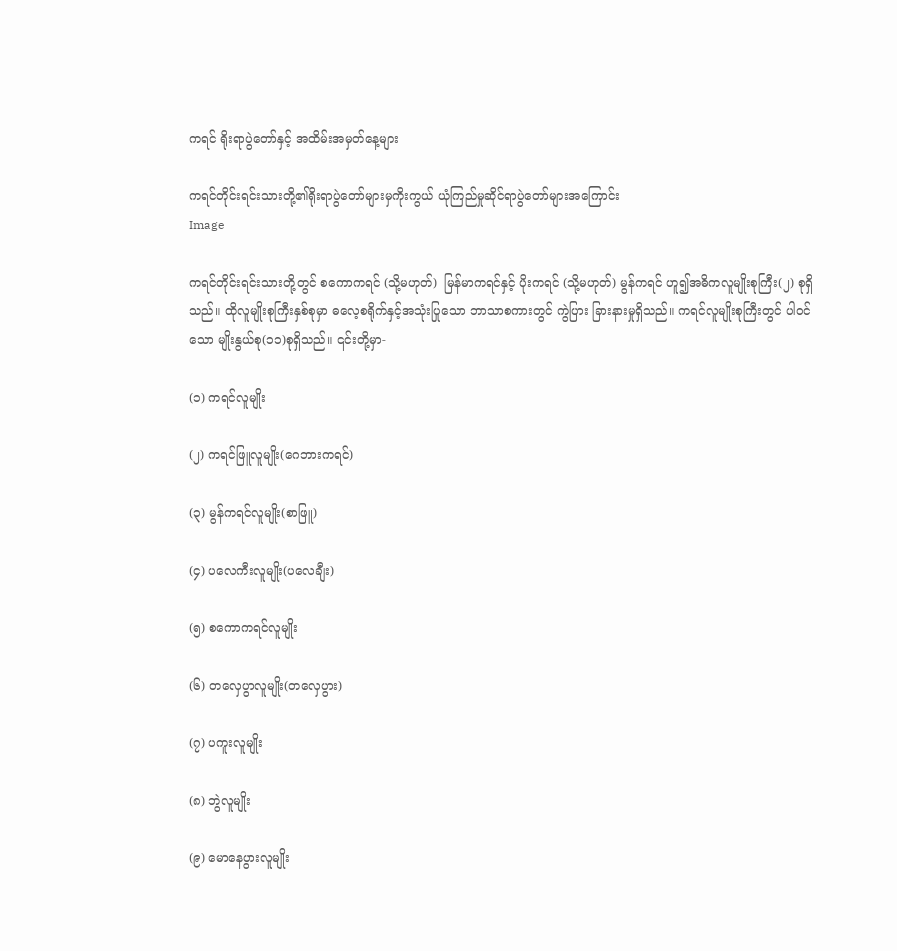ကရင် ရိုးရာပွဲတော်နှင့် အထိမ်းအမှတ်နေ့များ

ကရင်တိုင်းရင်းသားတို့၏ရိုးရာပွဲတော်များမှကိုးကွယ် ယုံကြည်မှုဆိုင်ရာပွဲတော်များအကြောင်း
Image

ကရင်တိုင်းရင်းသားတို့တွင် စကောကရင် (သို့မဟုတ်)  မြန်မာကရင်နှင့် ပိုးကရင် (သို့မဟုတ်) မွန်ကရင် ဟူ၍အဓိကလူမျိုးစုကြီး(၂) စုရှိသည်။ ထိုလူမျိုးစုကြီးနှစ်စုမှာ ဓလေ့စရိုက်နှင့်အသုံးပြုသော ဘာသာစကားတွင် ကွဲပြား ခြားနားမှုရှိသည်။ ကရင်လူမျိုးစုကြီးတွင် ပါဝင်သော မျိုးနွယ်စု(၁၁)စုရှိသည်။ ၎င်းတို့မှာ-

(၁) ကရင်လူမျိုး

(၂) ကရင်ဖြူလူမျိုး(ဂေဘားကရင်)

(၃) မွန်ကရင်လူမျိုး(စာဖြူ)

(၄) ပလေကီးလူမျိုး(ပလေချီး)

(၅) စကောကရင်လူမျိုး

(၆) တလှေပွာလူမျိုး(တလှေပွား)

(၇) ပကူးလူမျိုး

(၈) ဘွဲလူမျိုး

(၉) မောနေပွားလူမျိုး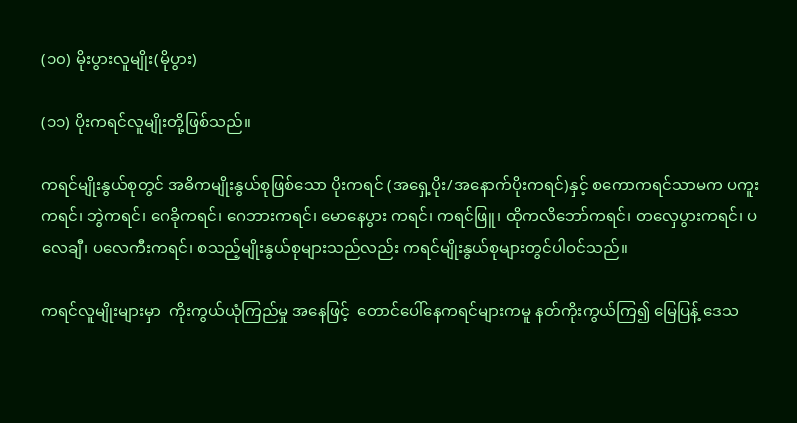(၁၀) မိုးပွားလူမျိုး(မိုပွား)

(၁၁) ပိုးကရင်လူမျိုးတို့ဖြစ်သည်။

ကရင်မျိုးနွယ်စုတွင် အဓိကမျိုးနွယ်စုဖြစ်သော ပိုးကရင် (အရှေ့ပိုး/အနောက်ပိုးကရင်)နှင့် စကောကရင်သာမက ပကူး ကရင်၊ ဘွဲကရင်၊ ဂေခိုကရင်၊ ဂေဘားကရင်၊ မောနေပွား ကရင်၊ ကရင်ဖြူ၊ ထိုကလိဘော်ကရင်၊ တလှေပွားကရင်၊ ပလေချီ၊ ပလေကီးကရင်၊ စသည့်မျိုးနွယ်စုများသည်လည်း ကရင်မျိုးနွယ်စုများတွင်ပါဝင်သည်။

ကရင်လူမျိုးများမှာ  ကိုးကွယ်ယုံကြည်မှု အနေဖြင့်  တောင်ပေါ်နေကရင်များကမူ နတ်ကိုးကွယ်ကြ၍ မြေပြန့် ဒေသ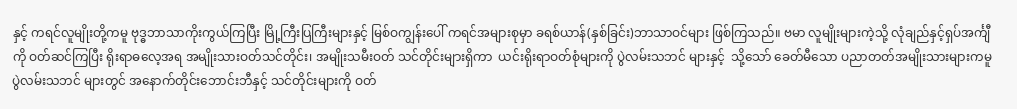နှင့် ကရင်လူမျိုးတို့ကမူ ဗုဒ္ဓဘာသာကိုးကွယ်ကြပြီး မြို့ကြီးပြကြီးများနှင့် မြစ်ဝကျွန်းပေါ် ကရင်အများစုမှာ ခရစ်ယာန်(နှစ်ခြင်း)ဘာသာဝင်များ ဖြစ်ကြသည်။ ဗမာ လူမျိုးများကဲ့သို့ လုံချည်နှင့်ရှပ်အင်္ကျီကို ဝတ်ဆင်ကြပြီး ရိုးရာဓလေ့အရ အမျိုးသားဝတ်သင်တိုင်း၊ အမျိုးသမီးဝတ် သင်တိုင်းများရှိကာ  ယင်းရိုးရာဝတ်စုံများကို ပွဲလမ်းသဘင် များနှင့်  သို့သော် ခေတ်မီသော ပညာတတ်အမျိုးသားများကမူ ပွဲလမ်းသဘင် များတွင် အနောက်တိုင်းဘောင်းဘီနှင့် သင်တိုင်းများကို ဝတ်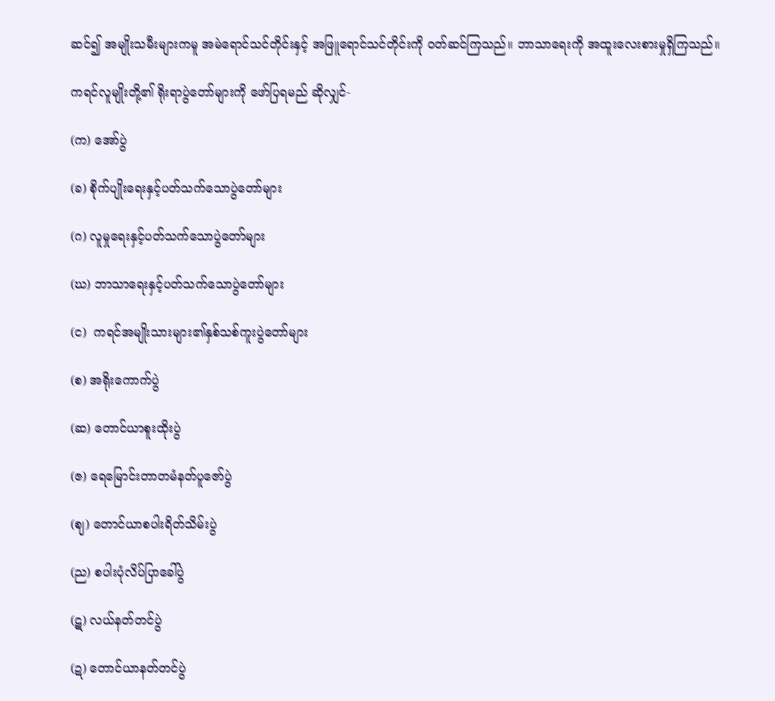ဆင်၍ အမျိုးသမီးများကမူ အမဲရောင်သင်တိုင်းနှင့် အဖြူရောင်သင်တိုင်းကို ဝတ်ဆင်ကြသည်။ ဘာသာရေးကို အထူးလေးစားမှုရှိကြသည်။

ကရင်လူမျိုးတို့၏ ရိုးရာပွဲတော်များကို ဖော်ပြရမည် ဆိုလျှင်-

(က) အော်ပွဲ

(ခ) စိုက်ပျိုးရေးနှင့်ပတ်သက်သောပွဲတော်များ

(ဂ) လူမှုရေးနှင့်ပတ်သက်သောပွဲတော်များ

(ဃ) ဘာသာရေးနှင့်ပတ်သက်သောပွဲတော်များ

(င)  ကရင်အမျိုးသားများ၏နှစ်သစ်ကူးပွဲတော်များ

(စ) အရိုးကောက်ပွဲ

(ဆ) တောင်ယာစူးထိုးပွဲ

(ဇ) ရေမြောင်းတာတမံနတ်ပူဇော်ပွဲ

(ဈ) တောင်ယာစပါးရိတ်သိမ်းပွဲ

(ည) စပါးပုံလိပ်ပြာခေါ်ပွဲ

(ဋ) လယ်နတ်တင်ပွဲ

(ဍ) တောင်ယာနတ်တင်ပွဲ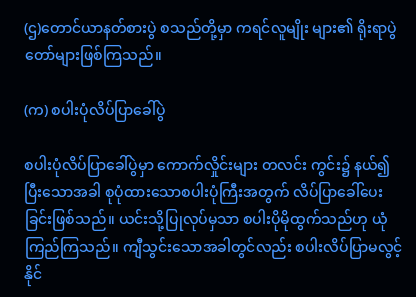(ဌ)တောင်ယာနတ်စားပွဲ စသည်တို့မှာ ကရင်လူမျိုး များ၏ ရိုးရာပွဲတော်များဖြစ်ကြသည်။

(က) စပါးပုံလိပ်ပြာခေါ်ပွဲ

စပါးပုံလိပ်ပြာခေါ်ပွဲမှာ ကောက်လှိုင်းများ တလင်း ကွင်း၌ နယ်၍ပြီးသောအခါ စုပုံထားသောစပါးပုံကြီးအတွက် လိပ်ပြာခေါ်ပေးခြင်းဖြစ်သည်။ ယင်းသို့ပြုလုပ်မှသာ စပါးပိုမိုထွက်သည်ဟု ယုံကြည်ကြသည်။ ကျီသွင်းသောအခါတွင်လည်း စပါးလိပ်ပြာမလွင့်နိုင်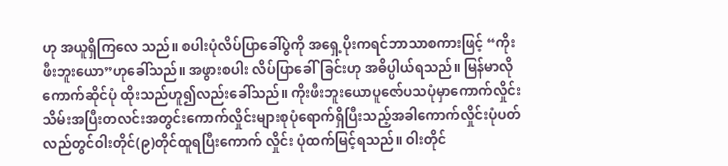ဟု အယူရှိကြလေ သည်။ စပါးပုံလိပ်ပြာခေါ်ပွဲကို အရှေ့ပိုးကရင်ဘာသာစကားဖြင့် “ကိုးဖီးဘူးယော”ဟုခေါ်သည်။ အဖွားစပါး လိပ်ပြာခေါ်ခြင်းဟု အဓိပ္ပါယ်ရသည်။ မြန်မာလိုကောက်ဆိုင်ပုံ ထိုးသည်ဟူ၍လည်းခေါ်သည်။ ကိုးဖီးဘူးယောပူဇော်ပသပုံမှာကောက်လှိုင်းသိမ်းအပြီးတလင်းအတွင်းကောက်လှိုင်းများစုပုံရောက်ရှိပြီးသည့်အခါကောက်လှိုင်းပုံပတ်လည်တွင်ဝါးတိုင်(၉)တိုင်ထူရပြီးကောက် လှိုင်း ပုံထက်မြင့်ရသည်။ ဝါးတိုင်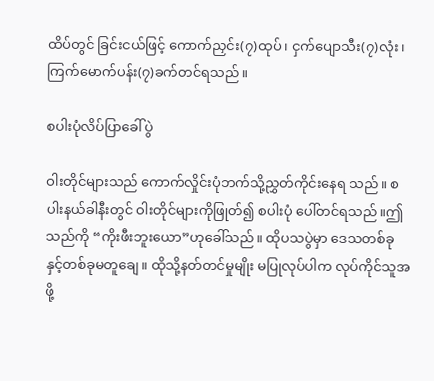ထိပ်တွင် ခြင်းငယ်ဖြင့် ကောက်ညှင်း(၇)ထုပ်၊ ငှက်ပျောသီး(၇)လုံး၊ ကြက်မောက်ပန်း(၇)ခက်တင်ရသည်။

စပါးပုံလိပ်ပြာခေါ်ပွဲ

ဝါးတိုင်များသည် ကောက်လှိုင်းပုံဘက်သို့ညွှတ်ကိုင်းနေရ သည်။ စပါးနယ်ခါနီးတွင် ဝါးတိုင်များကိုဖြုတ်၍ စပါးပုံ ပေါ်တင်ရသည်။ဤသည်ကို “ကိုးဖီးဘူးယော”ဟုခေါ်သည်။ ထိုပသပွဲမှာ ဒေသတစ်ခုနှင့်တစ်ခုမတူချေ။ ထိုသို့နတ်တင်မှုမျိုး မပြုလုပ်ပါက လုပ်ကိုင်သူအဖို့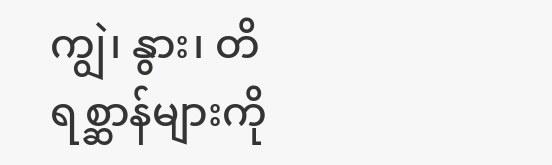ကျွဲ၊ နွား၊ တိရစ္ဆာန်များကို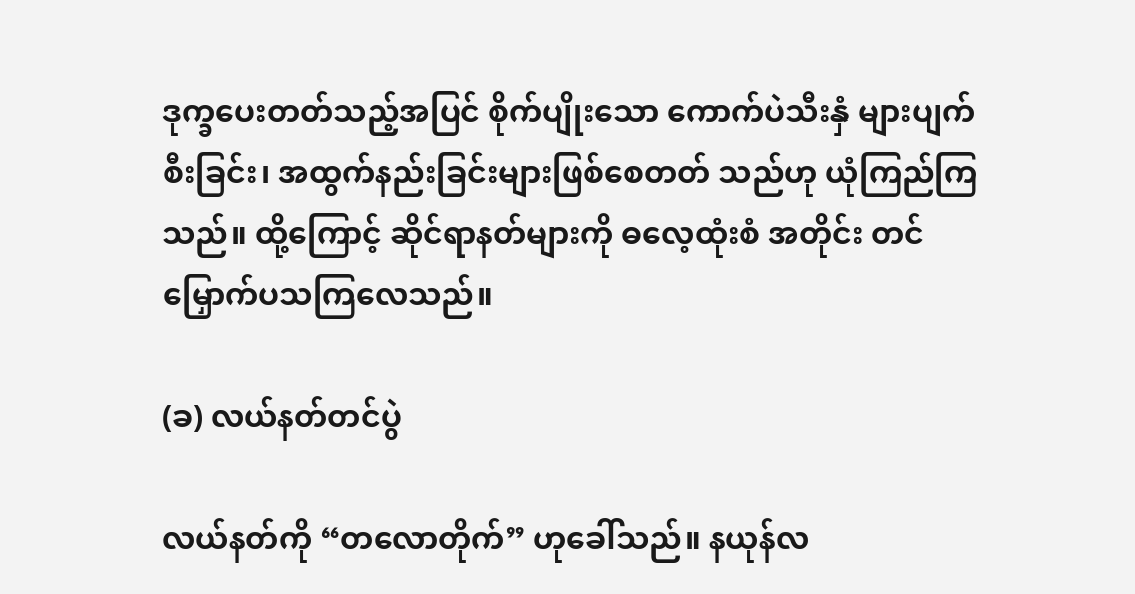ဒုက္ခပေးတတ်သည့်အပြင် စိုက်ပျိုးသော ကောက်ပဲသီးနှံ များပျက်စီးခြင်း၊ အထွက်နည်းခြင်းများဖြစ်စေတတ် သည်ဟု ယုံကြည်ကြသည်။ ထို့ကြောင့် ဆိုင်ရာနတ်များကို ဓလေ့ထုံးစံ အတိုင်း တင်မြှောက်ပသကြလေသည်။

(ခ) လယ်နတ်တင်ပွဲ

လယ်နတ်ကို “တလောတိုက်” ဟုခေါ်သည်။ နယုန်လ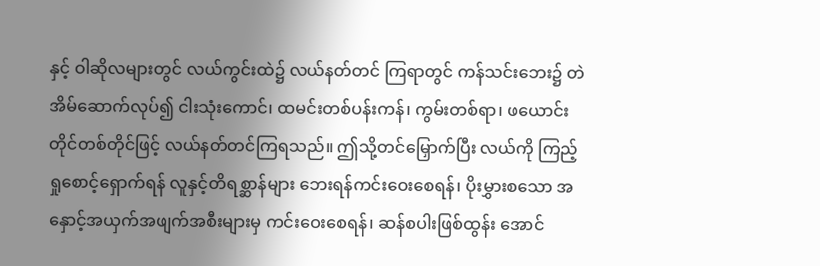နှင့် ဝါဆိုလများတွင် လယ်ကွင်းထဲ၌ လယ်နတ်တင် ကြရာတွင် ကန်သင်းဘေး၌ တဲအိမ်ဆောက်လုပ်၍ ငါးသုံးကောင်၊ ထမင်းတစ်ပန်းကန်၊ ကွမ်းတစ်ရာ၊ ဖယောင်းတိုင်တစ်တိုင်ဖြင့် လယ်နတ်တင်ကြရသည်။ ဤသို့တင်မြှောက်ပြီး လယ်ကို ကြည့်ရှုစောင့်ရှောက်ရန် လူနှင့်တိရစ္ဆာန်များ ဘေးရန်ကင်းဝေးစေရန်၊ ပိုးမွှားစသော အနှောင့်အယှက်အဖျက်အစီးများမှ ကင်းဝေးစေရန်၊ ဆန်စပါးဖြစ်ထွန်း အောင်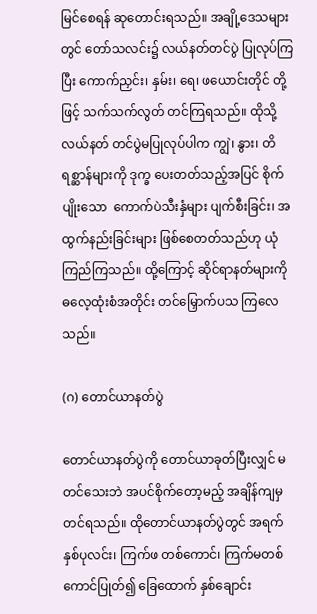မြင်စေရန် ဆုတောင်းရသည်။ အချို့ဒေသများတွင် တော်သလင်း၌ လယ်နတ်တင်ပွဲ ပြုလုပ်ကြပြီး ကောက်ညှင်း၊ နှမ်း၊ ရေ၊ ဖယောင်းတိုင် တို့ဖြင့် သက်သက်လွတ် တင်ကြရသည်။ ထိုသို့လယ်နတ် တင်ပွဲမပြုလုပ်ပါက ကျွဲ၊ နွား၊ တိရစ္ဆာန်များကို ဒုက္ခ ပေးတတ်သည့်အပြင် စိုက်ပျိုးသော  ကောက်ပဲသီးနှံများ ပျက်စီးခြင်း၊ အထွက်နည်းခြင်းများ ဖြစ်စေတတ်သည်ဟု ယုံကြည်ကြသည်။ ထို့ကြောင့် ဆိုင်ရာနတ်များကို ဓလေ့ထုံးစံအတိုင်း တင်မြှောက်ပသ ကြလေသည်။

(ဂ) တောင်ယာနတ်ပွဲ

တောင်ယာနတ်ပွဲကို တောင်ယာခုတ်ပြီးလျှင် မတင်သေးဘဲ အပင်စိုက်တော့မည့် အချိန်ကျမှ တင်ရသည်။ ထိုတောင်ယာနတ်ပွဲတွင် အရက်နှစ်ပုလင်း၊ ကြက်ဖ တစ်ကောင်၊ ကြက်မတစ်ကောင်ပြုတ်၍ ခြေထောက် နှစ်ချောင်း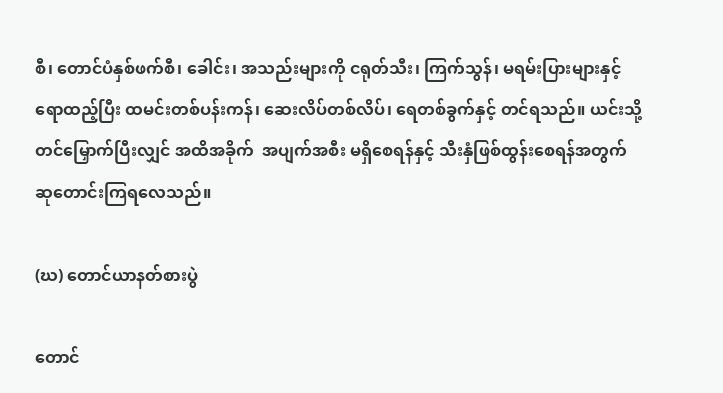စီ၊ တောင်ပံနှစ်ဖက်စီ၊ ခေါင်း၊ အသည်းများကို ငရုတ်သီး၊ ကြက်သွန်၊ မရမ်းပြားများနှင့် ရောထည့်ပြီး ထမင်းတစ်ပန်းကန်၊ ဆေးလိပ်တစ်လိပ်၊ ရေတစ်ခွက်နှင့် တင်ရသည်။ ယင်းသို့ တင်မြှောက်ပြီးလျှင် အထိအခိုက်  အပျက်အစီး မရှိစေရန်နှင့် သီးနှံဖြစ်ထွန်းစေရန်အတွက် ဆုတောင်းကြရလေသည်။

(ဃ) တောင်ယာနတ်စားပွဲ

တောင်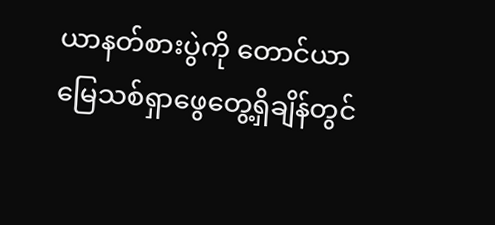ယာနတ်စားပွဲကို တောင်ယာမြေသစ်ရှာဖွေတွေ့ရှိချိန်တွင်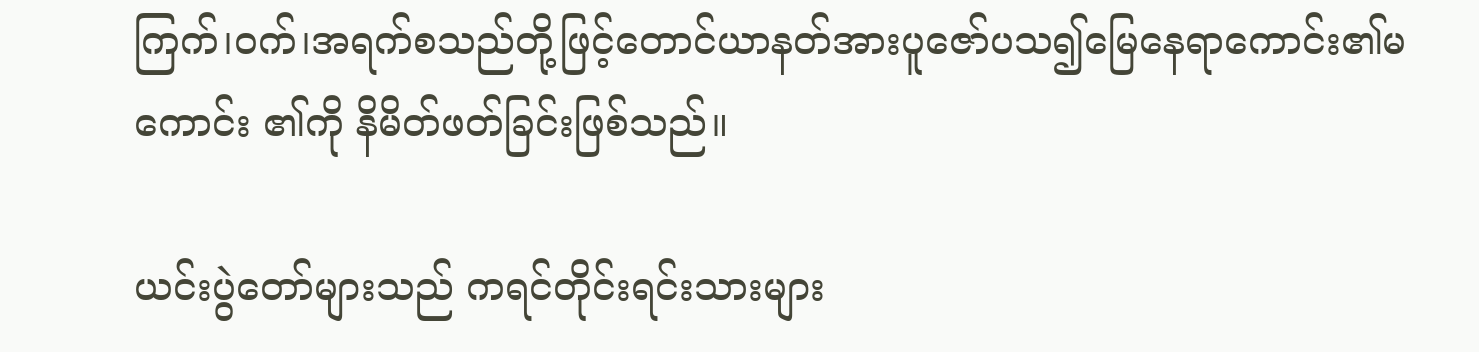ကြက်၊ဝက်၊အရက်စသည်တို့ဖြင့်တောင်ယာနတ်အားပူဇော်ပသ၍‌မြေနေရာကောင်း၏မကောင်း ၏ကို နိမိတ်ဖတ်ခြင်းဖြစ်သည်။

ယင်းပွဲတော်များသည် ကရင်တိုင်းရင်းသားများ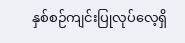နှစ်စဉ်ကျင်းပြုလုပ်လေ့ရှိ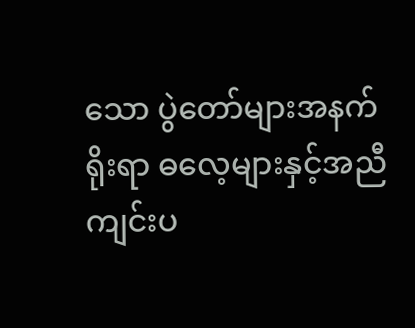သော ပွဲတော်များအနက် ရိုးရာ ဓလေ့များနှင့်အညီ ကျင်းပ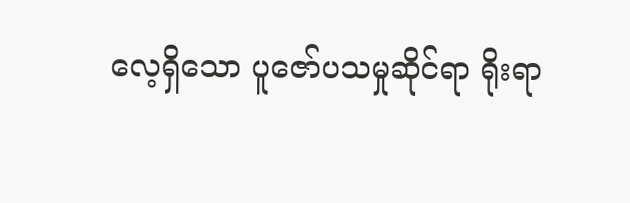လေ့ရှိသော ပူဇော်ပသမှုဆိုင်ရာ ရိုးရာ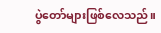ပွဲတော်များဖြစ်လေသည်။